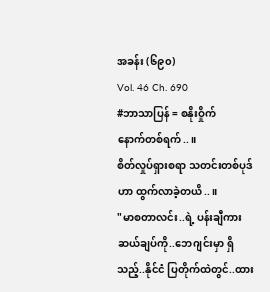အခန်း (၆၉၀)
Vol. 46 Ch. 690
#ဘာသာပြန် = စနိုးဝှိုက်
နောက်တစ်ရက်..။
စိတ်လှုပ်ရှားစရာ သတင်းတစ်ပုဒ်ဟာ ထွက်လာခဲ့တယိ..။
"မာစတာလင်း..ရဲ့ ပန်းချီကား ဆယ်ချပ်ကို..ဘေဂျင်းမှာ ရှိသည့်..နိုင်ငံ ပြတိုက်ထဲတွင်..ထား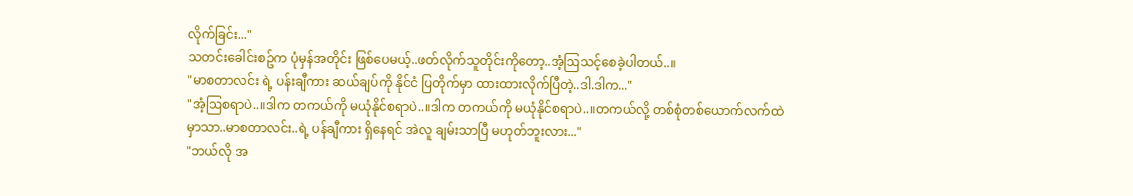လိုက်ခြင်း..."
သတင်းခေါင်းစဥ်က ပုံမှန်အတိုင်း ဖြစ်ပေမယ့်..ဖတ်လိုက်သူတိုင်းကိုတော့..အံ့ဩသင့်စေခဲ့ပါတယ်..။
"မာစတာလင်း ရဲ့ ပန်းချီကား ဆယ်ချပ်ကို နိုင်ငံ ပြတိုက်မှာ ထားထားလိုက်ပြီတဲ့..ဒါ.ဒါက..."
"အံ့ဩစရာပဲ..။ဒါက တကယ်ကို မယုံနိုင်စရာပဲ..။ဒါက တကယ်ကို မယုံနိုင်စရာပဲ..။တကယ်လို့ တစ်စုံတစ်ယောက်လက်ထဲမှာသာ..မာစတာလင်း..ရဲ့ ပန်ချီကား ရှိနေရင် အဲလူ ချမ်းသာပြီ မဟုတ်ဘူးလား..."
"ဘယ်လို အ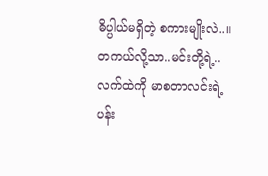ဓိပ္ပါယ်မရှိတဲ့ စကားမျိုးလဲ..။တကယ်လို့သာ..မင်းတို့ရဲ့..လက်ထဲကို မာစတာလင်းရဲ့ ပန်း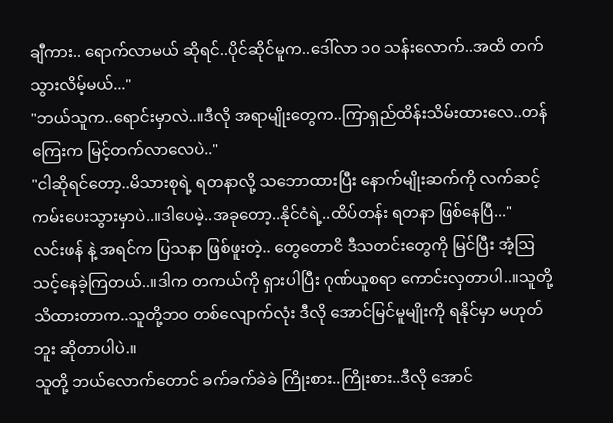ချီကား.. ရောက်လာမယ် ဆိုရင်..ပိုင်ဆိုင်မူက..ဒေါ်လာ ၁၀ သန်းလောက်..အထိ တက်သွားလိမ့်မယ်..."
"ဘယ်သူက..ရောင်းမှာလဲ..။ဒီလို အရာမျိုးတွေက..ကြာရှည်ထိန်းသိမ်းထားလေ..တန်ကြေးက မြင့်တက်လာလေပဲ.."
"ငါဆိုရင်တော့..မိသားစုရဲ့ ရတနာလို့ သဘောထားပြီး နောက်မျိုးဆက်ကို လက်ဆင့်ကမ်းပေးသွားမှာပဲ..။ဒါပေမဲ့..အခုတော့..နိုင်ငံရဲ့..ထိပ်တန်း ရတနာ ဖြစ်နေပြီ..."
လင်းဖန် နဲ့ အရင်က ပြသနာ ဖြစ်ဖူးတဲ့.. တွေတောငိ ဒီသတင်းတွေကို မြင်ပြီး အံ့ဩသင့်နေခဲ့ကြတယ်..။ဒါက တကယ်ကို ရှားပါပြီး ဂုဏ်ယူစရာ ကောင်းလှတာပါ..။သူတို့ သိထားတာက..သူတို့ဘဝ တစ်လျောက်လုံး ဒီလို အောင်မြင်မူမျိုးကို ရနိုင်မှာ မဟုတ်ဘူး ဆိုတာပါပဲ.။
သူတို့ ဘယ်လောက်တောင် ခက်ခက်ခဲခဲ ကြိုးစား..ကြိုးစား..ဒီလို အောင်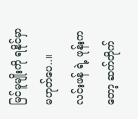မြင်မူမျိုးကို ရနိုင်မှာ မဟုတ်ပေ..။
လင်းဖန် ရဲ့ ဖုန်းကတော့ ဆက်တိုက်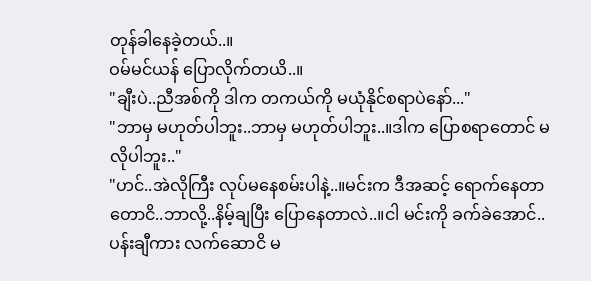တုန်ခါနေခဲ့တယ်..။
ဝမ်မင်ယန် ပြောလိုက်တယိ..။
"ချီးပဲ..ညီအစ်ကို ဒါက တကယ်ကို မယုံနိုင်စရာပဲနော်..."
"ဘာမှ မဟုတ်ပါဘူး..ဘာမှ မဟုတ်ပါဘူး..။ဒါက ပြောစရာတောင် မလိုပါဘူး.."
"ဟင်..အဲလိုကြီး လုပ်မနေစမ်းပါနဲ့..။မင်းက ဒီအဆင့် ရောက်နေတာတောငိ..ဘာလို့..နိမ့်ချပြီး ပြောနေတာလဲ..။ငါ မင်းကို ခက်ခဲအောင်..ပန်းချီကား လက်ဆောငိ မ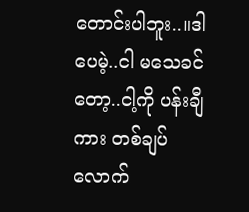တောင်းပါဘူး..။ဒါပေမဲ့..ငါ မသေခင်တော့..ငါ့ကို ပန်းချီကား တစ်ချပ်လောက်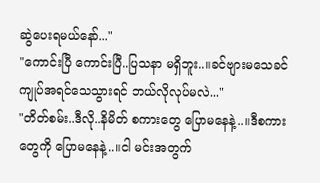ဆွဲပေးရမယ်နော်..."
"ကောင်းပြီ ကောင်းပြီ..ပြသနာ မရှိဘူး..။ခင်ဗျားမသေခင် ကျုပ်အရင်သေသွားရင် ဘယ်လိုလုပ်မလဲ..."
"တိတ်စမ်း..ဒီလို..နိမိတ် စကားတွေ ပြောမနေနဲ့..။ဒီစကားတွေကို ပြောမနေနဲ့..။ငါ မင်းအတွက်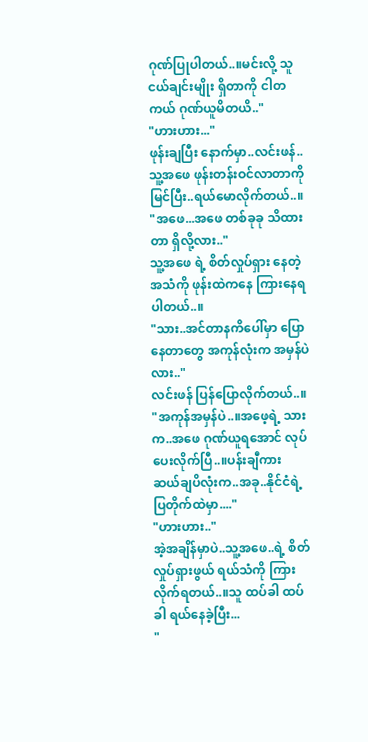ဂုဏ်ပြုပါတယ်..။မင်းလို့ သူငယ်ချင်းမျိုး ရှိတာကို ငါတကယ် ဂုဏ်ယူမိတယိ.."
"ဟားဟား..."
ဖုန်းချပြီး နောက်မှာ..လင်းဖန်..သူ့အဖေ ဖုန်းတန်းဝင်လာတာကို မြင်ပြီး..ရယ်မောလိုက်တယ်..။
"အဖေ...အဖေ တစ်ခုခု သိထားတာ ရှိလို့လား.."
သူ့အဖေ ရဲ့ စိတ်လှုပ်ရှား နေတဲ့ အသံကို ဖုန်းထဲကနေ ကြားနေရပါတယ်..။
"သား..အင်တာနကိပေါ်မှာ ပြောနေတာတွေ အကုန်လုံးက အမှန်ပဲလား.."
လင်းဖန် ပြန်ပြောလိုက်တယ်..။
"အကုန်အမှန်ပဲ..။အဖေ့ရဲ့ သားက..အဖေ ဂုဏ်ယူရအောင် လုပ်ပေးလိုက်ပြီ..။ပန်းချီကား ဆယ်ချပိလုံးက..အခု..နိုင်ငံရဲ့ ပြတိုက်ထဲမှာ...."
"ဟားဟား.."
အဲ့အချိန်မှာပဲ..သူ့အဖေ..ရဲ့ စိတ်လှုပ်ရှားဖွယ် ရယ်သံကို ကြားလိုက်ရတယ်..။သူ ထပ်ခါ ထပ်ခါ ရယ်နေခဲ့ပြီး...
"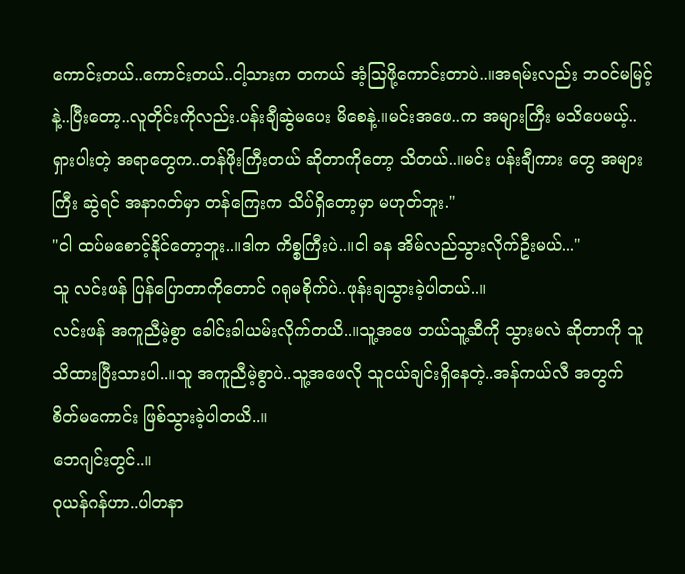ကောင်းတယ်..ကောင်းတယ်..ငါ့သားက တကယ် အံ့ဩဖို့ကောင်းတာပဲ..။အရမ်းလည်း ဘဝင်မမြင့်နဲ့..ပြီးတော့..လူတိုင်းကိုလည်း.ပန်းချီဆွဲမပေး မိစေနဲ့.။မင်းအဖေ..က အများကြီး မသိပေမယ့်..ရှားပါးတဲ့ အရာတွေက..တန်ဖိုးကြီးတယ် ဆိုတာကိုတော့ သိတယ်..။မင်း ပန်းချီကား တွေ အများကြီး ဆွဲရင် အနာဂတ်မှာ တန်ကြေးက သိပ်ရှိတော့မှာ မဟုတ်ဘူး."
"ငါ ထပ်မစောင့်နိုင်တော့ဘူး..။ဒါက ကိစ္စကြီးပဲ..။ငါ ခန အိမ်လည်သွားလိုက်ဦးမယ်..."
သူ လင်းဖန် ပြန်ပြောတာကိုတောင် ဂရုမစိုက်ပဲ..ဖုန်းချသွားခဲ့ပါတယ်..။
လင်းဖန် အကူညီမဲ့စွာ ခေါင်းခါယမ်းလိုက်တယိ..။သူ့အဖေ ဘယ်သူ့ဆီကို သွားမလဲ ဆိုတာကို သူ သိထားပြီးသားပါ..။သူ အကူညီမဲ့စွာပဲ..သူ့အဖေလို သူငယ်ချင်းရှိနေတဲ့..အန်ကယ်လီ အတွက် စိတ်မကောင်း ဖြစ်သွားခဲ့ပါတယိ..။
ဘေဂျင်းတွင်..။
ဝုယန်ဂန်ဟာ..ပါတနာ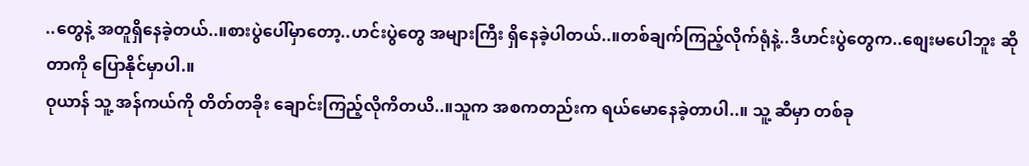..တွေနဲ့ အတူရှိနေခဲ့တယ်..။စားပွဲပေါ်မှာတော့..ဟင်းပွဲတွေ အများကြီး ရှိနေခဲ့ပါတယ်..။တစ်ချက်ကြည့်လိုက်ရုံနဲ့..ဒီဟင်းပွဲတွေက..စျေးမပေါဘူး ဆိုတာကို ပြောနိုင်မှာပါ.။
ဝုယာန် သူ့ အန်ကယ်ကို တိတ်တခိုး ချောင်းကြည့်လိုကိတယိ..။သူက အစကတည်းက ရယ်မောနေခဲ့တာပါ..။ သူ့ ဆီမှာ တစ်ခု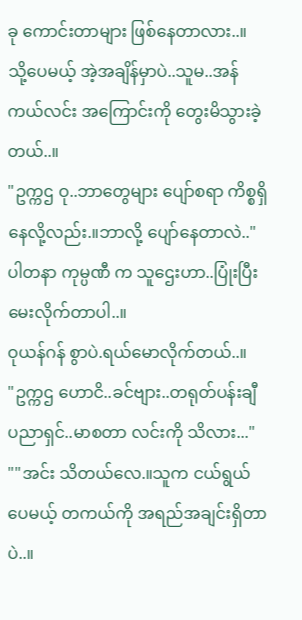ခု ကောင်းတာများ ဖြစ်နေတာလား..။
သို့ပေမယ့် အဲ့အချိန်မှာပဲ..သူမ..အန်ကယ်လင်း အကြောင်းကို တွေးမိသွားခဲ့တယ်..။
"ဥက္ကဌ ဝု..ဘာတွေများ ပျော်စရာ ကိစ္စရှိနေလို့လည်း.။ဘာလို့ ပျော်နေတာလဲ.."
ပါတနာ ကုမ္ပဏီ က သူဌေးဟာ..ပြုံးပြီး မေးလိုက်တာပါ..။
ဝုယန်ဂန် စွာပဲ.ရယ်မောလိုက်တယ်..။
"ဥက္ကဌ ဟောငိ..ခင်ဗျား..တရုတ်ပန်းချီ ပညာရှင်..မာစတာ လင်းကို သိလား..."
""အင်း သိတယ်လေ.။သူက ငယ်ရွယ်ပေမယ့် တကယ်ကို အရည်အချင်းရှိတာပဲ..။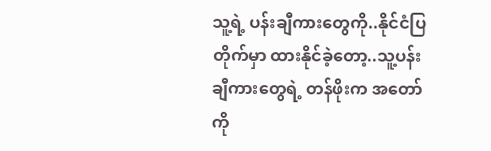သူ့ရဲ့ ပန်းချီကားတွေကို..နိုင်ငံပြတိုက်မှာ ထားနိုင်ခဲ့တော့..သူ့ပန်းချီကားတွေရဲ့ တန်ဖိုးက အတော်ကို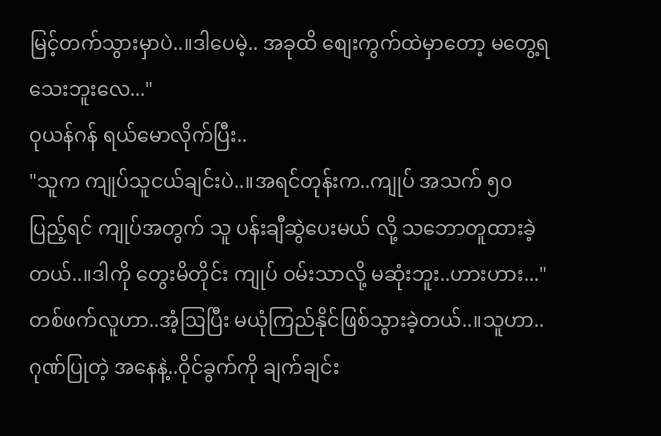မြင့်တက်သွားမှာပဲ..။ဒါပေမဲ့.. အခုထိ စျေးကွက်ထဲမှာတော့ မတွေ့ရသေးဘူးလေ..."
ဝုယန်ဂန် ရယ်မောလိုက်ပြီး..
"သူက ကျုပ်သူငယ်ချင်းပဲ..။အရင်တုန်းက..ကျုပ် အသက် ၅၀ ပြည့်ရင် ကျုပ်အတွက် သူ ပန်းချီဆွဲပေးမယ် လို့ သဘောတူထားခဲ့တယ်..။ဒါကို တွေးမိတိုင်း ကျုပ် ဝမ်းသာလို့ မဆုံးဘူး..ဟားဟား..."
တစ်ဖက်လူဟာ..အံ့ဩပြီး မယုံကြည်နိုင်ဖြစ်သွားခဲ့တယ်..။သူဟာ..ဂုဏ်ပြုတဲ့ အနေနဲ့..ဝိုင်ခွက်ကို ချက်ချင်း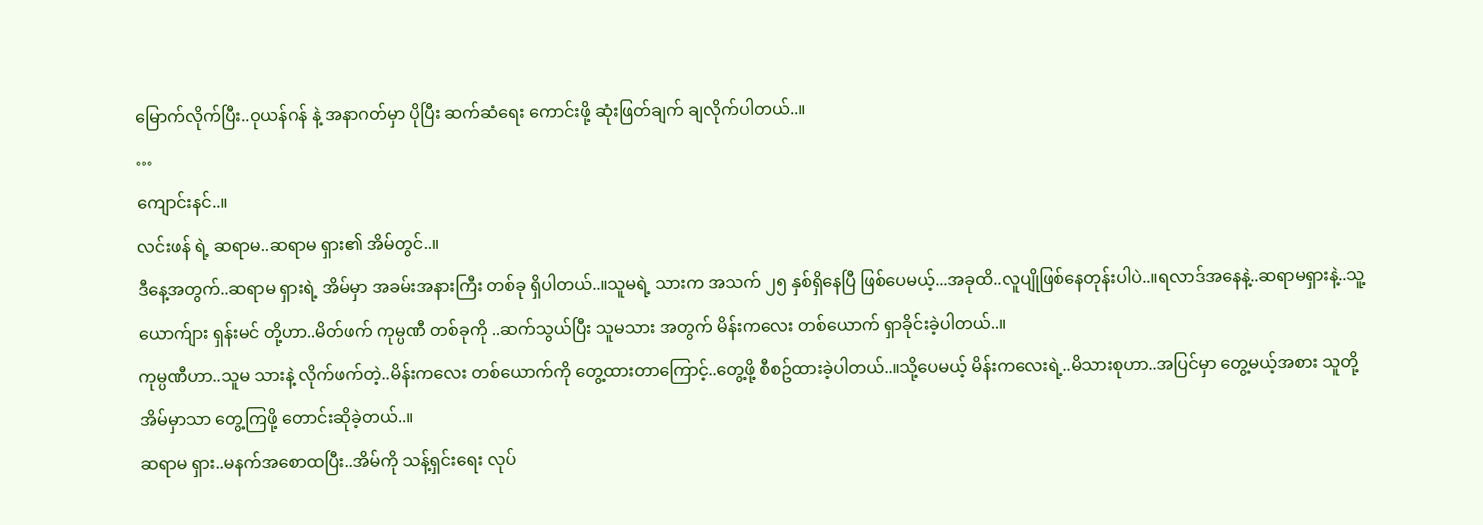မြောက်လိုက်ပြီး..ဝုယန်ဂန် နဲ့ အနာဂတ်မှာ ပိုပြီး ဆက်ဆံရေး ကောင်းဖို့ ဆုံးဖြတ်ချက် ချလိုက်ပါတယ်..။
…
ကျောင်းနင်..။
လင်းဖန် ရဲ့ ဆရာမ..ဆရာမ ရှား၏ အိမ်တွင်..။
ဒီနေ့အတွက်..ဆရာမ ရှားရဲ့ အိမ်မှာ အခမ်းအနားကြီး တစ်ခု ရှိပါတယ်..။သူမရဲ့ သားက အသက် ၂၅ နှစ်ရှိနေပြီ ဖြစ်ပေမယ့်...အခုထိ..လူပျိုဖြစ်နေတုန်းပါပဲ..။ရလာဒ်အနေနဲ့..ဆရာမရှားနဲ့..သူ့ယောက်ျား ရှန်းမင် တို့ဟာ..မိတ်ဖက် ကုမ္ပဏီ တစ်ခုကို ..ဆက်သွယ်ပြီး သူမသား အတွက် မိန်းကလေး တစ်ယောက် ရှာခိုင်းခဲ့ပါတယ်..။
ကုမ္ပဏီဟာ..သူမ သားနဲ့ လိုက်ဖက်တဲ့..မိန်းကလေး တစ်ယောက်ကို တွေ့ထားတာကြောင့်..တွေ့ဖို့ စီစဥ်ထားခဲ့ပါတယ်..။သို့ပေမယ့် မိန်းကလေးရဲ့..မိသားစုဟာ..အပြင်မှာ တွေ့မယ့်အစား သူတို့ အိမ်မှာသာ တွေ့ကြဖို့ တောင်းဆိုခဲ့တယ်..။
ဆရာမ ရှား..မနက်အစောထပြီး..အိမ်ကို သန့်ရှင်းရေး လုပ်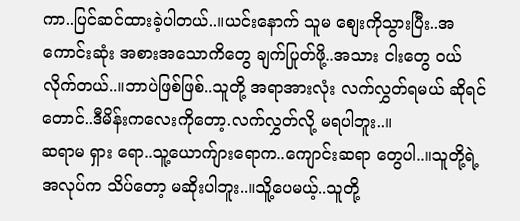ကာ..ပြင်ဆင်ထားခဲ့ပါတယ်..။ယင်းနောက် သူမ စျေးကိုသွားပြီး..အကောင်းဆုံး အစားအသောကိတွေ ချက်ပြုတ်ဖို့..အသား ငါးတွေ ဝယ်လိုက်တယ်..။ဘာပဲဖြစ်ဖြစ်..သူတို့ အရာအားလုံး လက်လွှတ်ရမယ် ဆိုရင်တောင်..ဒီမိန်းကလေးကိုတော့.လက်လွှတ်လို့ မရပါဘူး..။
ဆရာမ ရှား ရော..သူ့ယောက်ျားရောက..ကျောင်းဆရာ တွေပါ..။သူတို့ရဲ့ အလုပ်က သိပ်တော့ မဆိုးပါဘူး..။သိူ့ပေမယ့်..သူတို့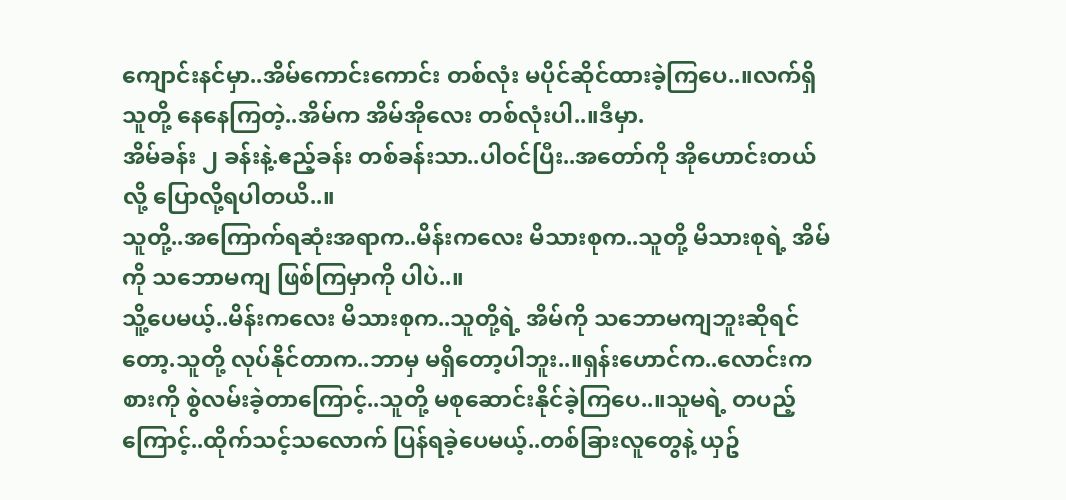ကျောင်းနင်မှာ..အိမ်ကောင်းကောင်း တစ်လုံး မပိုင်ဆိုင်ထားခဲ့ကြပေ..။လက်ရှိ သူတို့ နေနေကြတဲ့..အိမ်က အိမ်အိုလေး တစ်လုံးပါ..။ဒီမှာ.
အိမ်ခန်း ၂ ခန်းနဲ့.ဧည့်ခန်း တစ်ခန်းသာ..ပါဝင်ပြီး..အတော်ကို အိုဟောင်းတယ်လို့ ပြောလို့ရပါတယိ..။
သူတို့..အကြောက်ရဆုံးအရာက..မိန်းကလေး မိသားစုက..သူတို့ မိသားစုရဲ့ အိမ်ကို သဘောမကျ ဖြစ်ကြမှာကို ပါပဲ..။
သိူ့ပေမယ့်..မိန်းကလေး မိသားစုက..သူတို့ရဲ့ အိမ်ကို သဘောမကျဘူးဆိုရင်တော့.သူတို့ လုပ်နိုင်တာက..ဘာမှ မရှိတော့ပါဘူး..။ရှန်းဟောင်က..လောင်းကစားကို စွဲလမ်းခဲ့တာကြောင့်..သူတို့ မစုဆောင်းနိုင်ခဲ့ကြပေ..။သူမရဲ့ တပည့်ကြောင့်..ထိုက်သင့်သလောက် ပြန်ရခဲ့ပေမယ့်..တစ်ခြားလူတွေနဲ့ ယှဥ်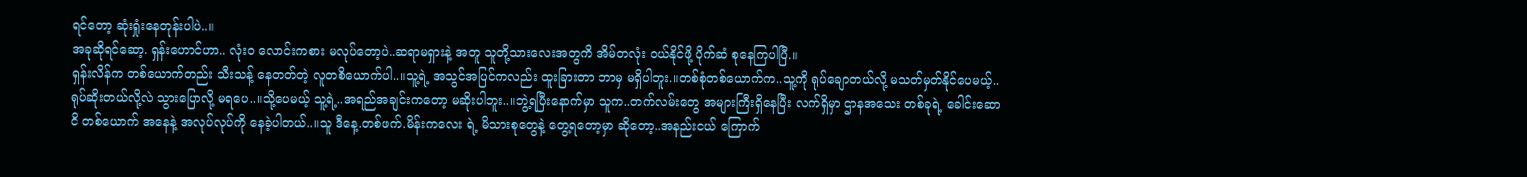ရင်တော့ ဆုံးရှုံးနေတုန်းပါပဲ..။
အခုဆိုရင်ဆော့. ရှန်းဟောင်ဟာ.. လုံးဝ လောင်းကစား မလုပ်တော့ပဲ..ဆရာမရှားနဲ့ အတူ သူတို့သားလေးအတွကိ အိမ်တလုံး ဝယ်နိုင်ဖို့ ပိုက်ဆံ စုနေကြပါပြီ.။
ရှန်းလိန်က တစ်ယောက်တည်း သီးသန့် နေတတ်တဲ့ လူတစိယောက်ပါ..။သူ့ရဲ့ အသွင်အပြင်ကလည်း ထူးခြားတာ ဘာမှ မရှိပါဘူး.။တစ်စုံတစ်ယောက်က..သူ့ကို ရုပ်ချောတယ်လို့ မသတ်မှတ်နိုင်ပေမယ့်..ရုပ်ဆိုးတယ်လို့လဲ သွားပြောလို့ မရပေ..။သို့ပေမယ့် သူ့ရဲ့..အရည်အချင်းကတော့ မဆိုးပါဘူး..။ဘွဲ့ရပြီးနောက်မှာ သူက..တက်လမ်းတွေ အများကြီးရှိနေပြီး လက်ရှိမှာ ဌာနအသေး တစ်ခုရဲ့ ခေါင်းဆောငိ တစ်ယောက် အနေနဲ့ အလုပ်လုပ်ကို နေခဲ့ပါတယ်..။သူ ဒီနေ့.တစ်ဖက်.မိန်းကလေး ရဲ့ မိသားစုတွေနဲ့ တွေ့ရတော့မှာ ဆိုတော့..အနည်းငယ် ကြောက်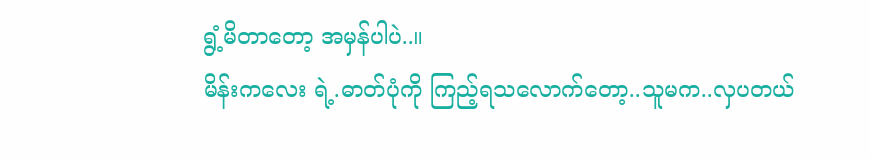ရွံ့မိတာတော့ အမှန်ပါပဲ..။
မိန်းကလေး ရဲ့.ဓာတ်ပုံကို ကြည့်ရသလောက်တော့..သူမက..လှပတယ်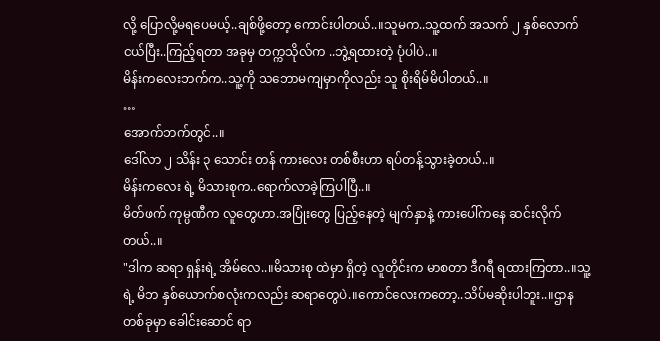လို့ ပြောလို့မရပေမယ့်..ချစ်ဖို့တော့ ကောင်းပါတယ်..။သူမက..သူ့ထက် အသက် ၂ နှစ်လောက် ငယ်ပြီး..ကြည့်ရတာ အခုမှ တက္ကသိုလ်က ..ဘွဲ့ရထားတဲ့ ပုံပါပဲ..။
မိန်းကလေးဘက်က..သူ့ကို သဘောမကျမှာကိုလည်း သူ စိုးရိမ်မိပါတယ်..။
…
အောက်ဘက်တွင်..။
ဒေါ်လာ ၂ သိန်း ၃ သောင်း တန် ကားလေး တစ်စီးဟာ ရပ်တန့်သွားခဲ့တယ်..။
မိန်းကလေး ရဲ့ မိသားစုက..ရောက်လာခဲ့ကြပါပြီ..။
မိတ်ဖက် ကုမ္ပဏီက လူတွေဟာ.အပြုံးတွေ ပြည့်နေတဲ့ မျက်နှာနဲ့ ကားပေါ်ကနေ ဆင်းလိုက်တယ်..။
"ဒါက ဆရာ ရှန်းရဲ့ အိမ်လေ..။မိသားစု ထဲမှာ ရှိတဲ့ လူတိုင်းက မာစတာ ဒီဂရီ ရထားကြတာ..။သူ့ရဲ့ မိဘ နှစ်ယောက်စလုံးကလည်း ဆရာတွေပဲ.။ကောင်လေးကတော့..သိပ်မဆိုးပါဘူး..။ဌာနတစ်ခုမှာ ခေါင်းဆောင် ရာ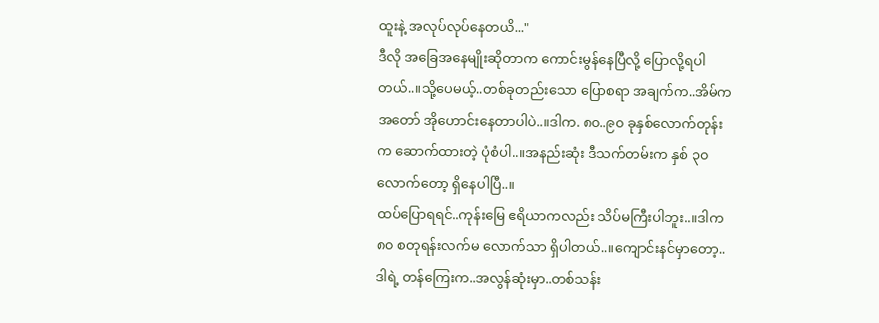ထူးနဲ့ အလုပ်လုပ်နေတယိ..."
ဒီလို အခြေအနေမျိုးဆိုတာက ကောင်းမွန်နေပြီလို့ ပြောလို့ရပါတယ်..။သို့ပေမယ့်..တစ်ခုတည်းသော ပြောစရာ အချက်က..အိမ်က အတော် အိုဟောင်းနေတာပါပဲ..။ဒါက. ၈၀..၉၀ ခုနှစ်လောက်တုန်းက ဆောက်ထားတဲ့ ပုံစံပါ..။အနည်းဆုံး ဒီသက်တမ်းက နှစ် ၃၀ လောက်တော့ ရှိနေပါပြီ..။
ထပ်ပြောရရင်..ကုန်းမြေ ဧရိယာကလည်း သိပ်မကြီးပါဘူး..။ဒါက ၈၀ စတုရန်းလက်မ လောက်သာ ရှိပါတယ်..။ကျောင်းနင်မှာတော့..ဒါရဲ့ တန်ကြေးက..အလွန်ဆုံးမှာ..တစ်သန်း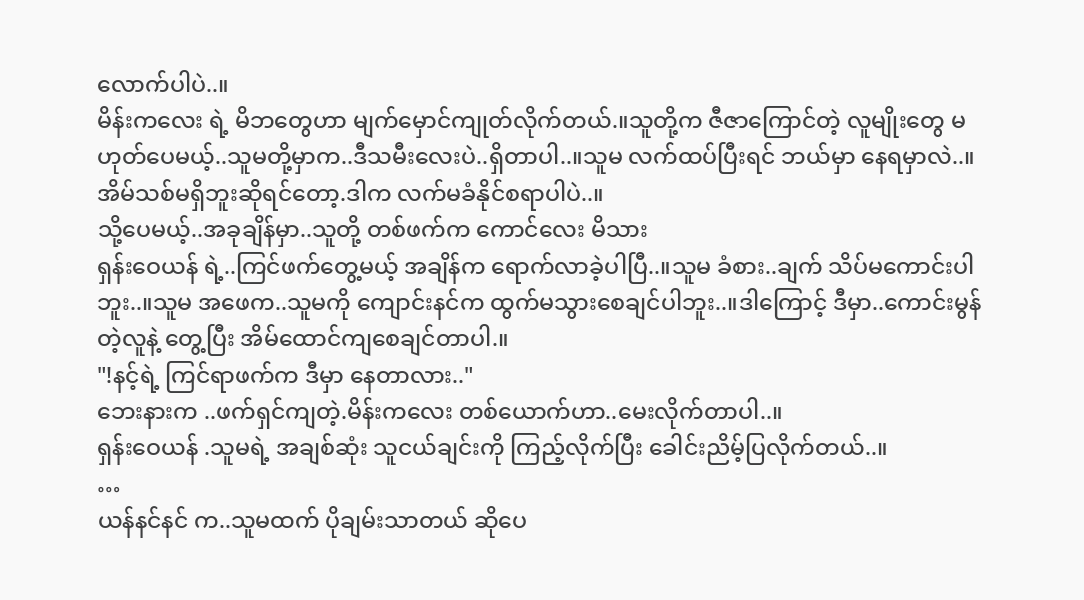လောက်ပါပဲ..။
မိန်းကလေး ရဲ့ မိဘတွေဟာ မျက်မှောင်ကျုတ်လိုက်တယ်.။သူတို့က ဇီဇာကြောင်တဲ့ လူမျိုးတွေ မဟုတ်ပေမယ့်..သူမတို့မှာက..ဒီသမီးလေးပဲ..ရှိတာပါ..။သူမ လက်ထပ်ပြီးရင် ဘယ်မှာ နေရမှာလဲ..။အိမ်သစ်မရှိဘူးဆိုရင်တော့.ဒါက လက်မခံနိုင်စရာပါပဲ..။
သို့ပေမယ့်..အခုချိန်မှာ..သူတို့ တစ်ဖက်က ကောင်လေး မိသား
ရှန်းဝေယန် ရဲ့..ကြင်ဖက်တွေ့မယ့် အချိန်က ရောက်လာခဲ့ပါပြီ..။သူမ ခံစား..ချက် သိပ်မကောင်းပါဘူး..။သူမ အဖေက..သူမကို ကျောင်းနင်က ထွက်မသွားစေချင်ပါဘူး..။ဒါကြောင့် ဒီမှာ..ကောင်းမွန်တဲ့လူနဲ့ တွေ့ပြီး အိမ်ထောင်ကျစေချင်တာပါ.။
"!နင့်ရဲ့ ကြင်ရာဖက်က ဒီမှာ နေတာလား.."
ဘေးနားက ..ဖက်ရှင်ကျတဲ့.မိန်းကလေး တစ်ယောက်ဟာ..မေးလိုက်တာပါ..။
ရှန်းဝေယန် .သူမရဲ့ အချစ်ဆုံး သူငယ်ချင်းကို ကြည့်လိုက်ပြီး ခေါင်းညိမ့်ပြလိုက်တယ်..။
…
ယန်နင်နင် က..သူမထက် ပိုချမ်းသာတယ် ဆိုပေ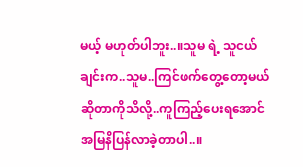မယ့် မဟုတ်ပါဘူး..။သူမ ရဲ့ သူငယ်ချင်းက..သူမ..ကြင်ဖက်တွေ့တော့မယ် ဆိုတာကိုသိလို့..ကူကြည့်ပေးရအောင် အမြနိပြန်လာခဲ့တာပါ..။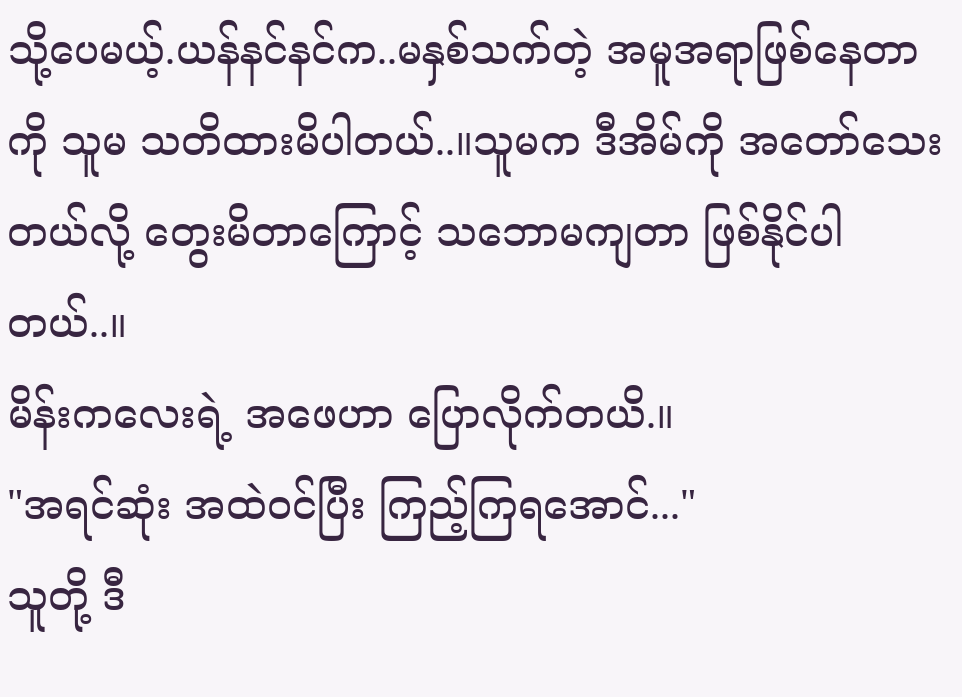သို့ပေမယ့်.ယန်နင်နင်က..မနှစ်သက်တဲ့ အမူအရာဖြစ်နေတာကို သူမ သတိထားမိပါတယ်..။သူမက ဒီအိမ်ကို အတော်သေးတယ်လို့ တွေးမိတာကြောင့် သဘောမကျတာ ဖြစ်နိုင်ပါတယ်..။
မိန်းကလေးရဲ့ အဖေဟာ ပြောလိုက်တယိ.။
"အရင်ဆုံး အထဲဝင်ပြီး ကြည့်ကြရအောင်..."
သူတို့ ဒီ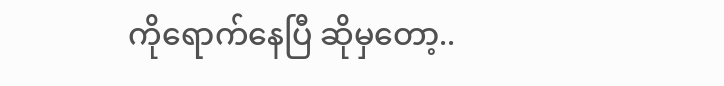ကိုရောက်နေပြီ ဆိုမှတော့..